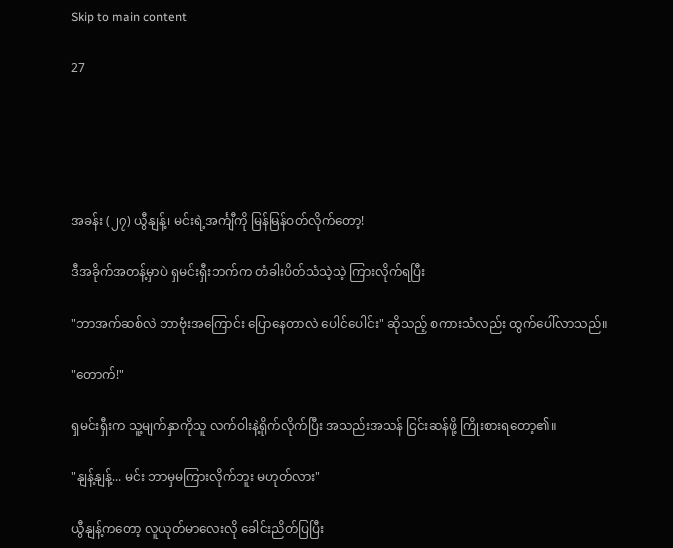Skip to main content

27





အခန်း (၂၇) ယွီနျန့်၊ မင်းရဲ့အင်္ကျီကို မြန်မြန်ဝတ်လိုက်တော့!

ဒီအခိုက်အတန့်မှာပဲ ရှမင်းရှီးဘက်က တံခါးပိတ်သံသဲ့သဲ့ ကြားလိုက်ရပြီး

"ဘာအက်ဆစ်လဲ ဘာဗုံးအကြောင်း ပြောနေတာလဲ ‌ပေါင်ပေါင်း" ဆိုသည့် စကားသံလည်း ထွက်ပေါ်လာသည်။

"တောက်!"

ရှမင်းရှီးက သူ့မျက်နှာကိုသူ လက်ဝါးနဲ့ရိုက်လိုက်ပြီး အသည်းအသန် ငြင်းဆန်ဖို့ ကြိုးစားရတော့၏။

"နျန့်နျန့်... မင်း ဘာမှမကြားလိုက်ဘူး မဟုတ်လား"

ယွီနျန့်ကတော့ လူယုတ်မာလေးလို ခေါင်းညိတ်ပြပြီး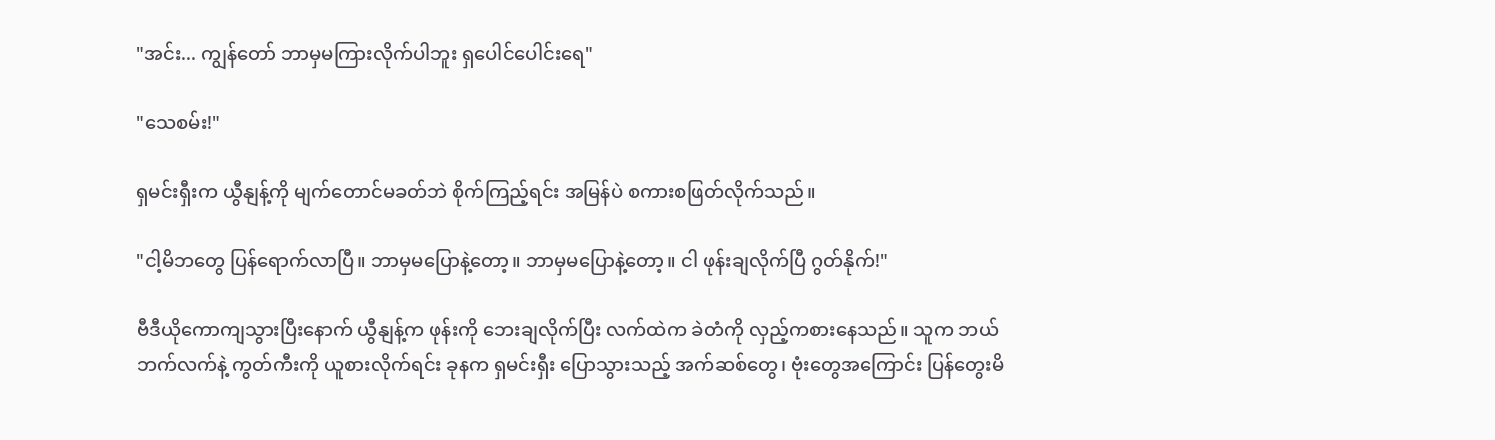"အင်း... ကျွန်တော် ဘာမှမကြားလိုက်ပါဘူး ရှပေါင်ပေါင်းရေ"

"သေစမ်း!"

ရှမင်းရှီးက ယွီနျန့်ကို မျက်တောင်မခတ်ဘဲ စိုက်ကြည့်ရင်း အမြန်ပဲ စကားစဖြတ်လိုက်သည်။

"ငါ့မိဘတွေ ပြန်ရောက်လာပြီ။ ဘာမှမပြောနဲ့တော့။ ဘာမှမပြောနဲ့တော့။ ငါ ဖုန်းချလိုက်ပြီ ဂွတ်နိုက်!"

ဗီဒီယိုကောကျသွားပြီးနောက် ယွီနျန့်က ဖုန်းကို ဘေးချလိုက်ပြီး လက်ထဲက ခဲတံကို လှည့်ကစားနေသည်။ သူက ဘယ်ဘက်လက်နဲ့ ကွတ်ကီးကို ယူစားလိုက်ရင်း ခုနက ရှမင်းရှီး ပြောသွားသည့် အက်ဆစ်တွေ၊ ဗုံးတွေအကြောင်း ပြန်တွေးမိ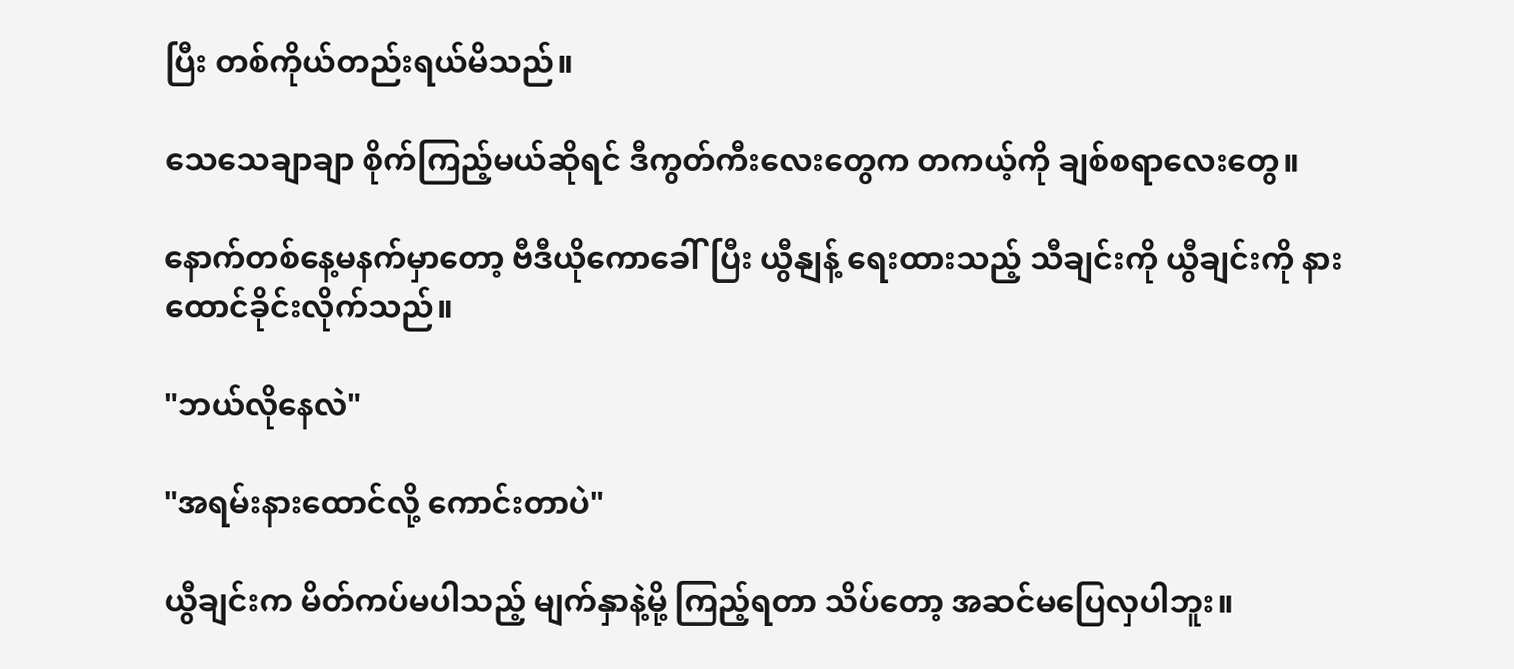ပြီး တစ်ကိုယ်တည်းရယ်မိသည်။

သေသေချာချာ စိုက်ကြည့်မယ်ဆိုရင် ဒီကွတ်ကီးလေးတွေက တကယ့်ကို ချစ်စရာလေးတွေ။

နောက်တစ်နေ့မနက်မှာတော့ ဗီဒီယိုကောခေါ်ပြီး ယွီနျန့် ရေးထားသည့် သီချင်းကို ယွီချင်းကို နားထောင်ခိုင်းလိုက်သည်။

"ဘယ်လိုနေလဲ"

"အရမ်းနားထောင်လို့ ကောင်းတာပဲ"

ယွီချင်းက မိတ်ကပ်မပါသည့် မျက်နှာနဲ့မို့ ကြည့်ရတာ သိပ်တော့ အဆင်မပြေလှပါဘူး။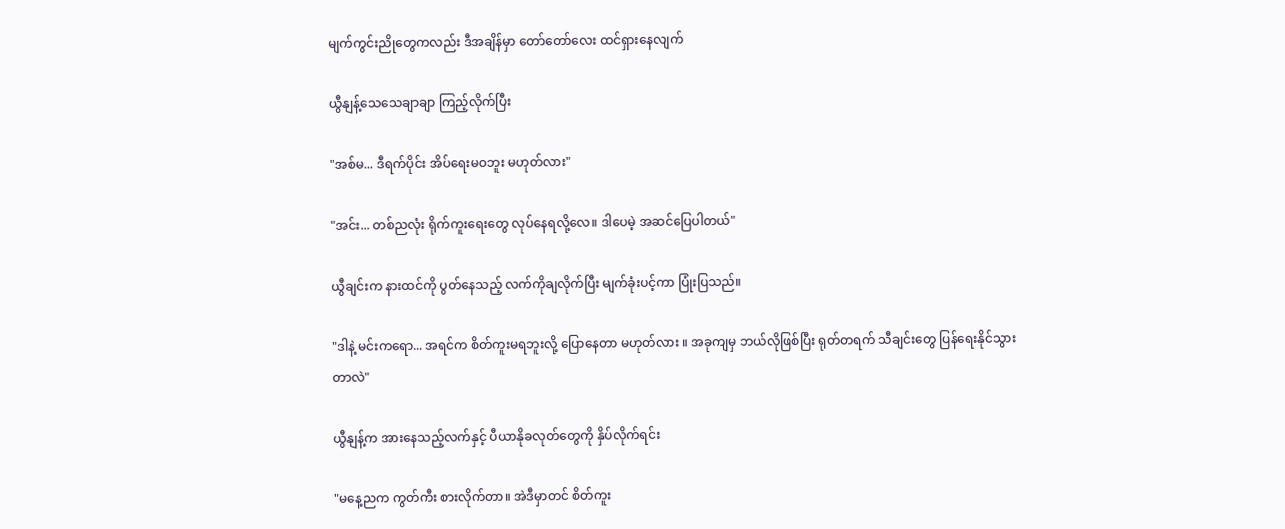မျက်ကွင်းညိုတွေကလည်း ဒီအချိန်မှာ တော်တော်လေး ထင်ရှားနေလျက်

ယွီနျန့်သေသေချာချာ ကြည့်လိုက်ပြီး

"အစ်မ... ဒီရက်ပိုင်း အိပ်ရေးမဝဘူး မဟုတ်လား"

"အင်း... တစ်ညလုံး ရိုက်ကူးရေးတွေ လုပ်နေရလို့လေ။ ဒါပေမဲ့ အဆင်ပြေပါတယ်"

ယွီချင်းက နားထင်ကို ပွတ်နေသည့် လက်ကိုချလိုက်ပြီး မျက်ခုံးပင့်ကာ ပြုံးပြသည်။

"ဒါနဲ့ မင်းကရော... အရင်က စိတ်ကူးမရဘူးလို့ ပြောနေတာ မဟုတ်လား ။ အခုကျမှ ဘယ်လိုဖြစ်ပြီး ရုတ်တရက် သီချင်းတွေ ပြန်ရေးနိုင်သွားတာလဲ"

ယွီနျန့်က အားနေသည့်လက်နှင့် ပီယာနိုခလုတ်တွေကို နှိပ်လိုက်ရင်း

"မနေ့ညက ကွတ်ကီး စားလိုက်တာ။ အဲဒီမှာတင် စိတ်ကူး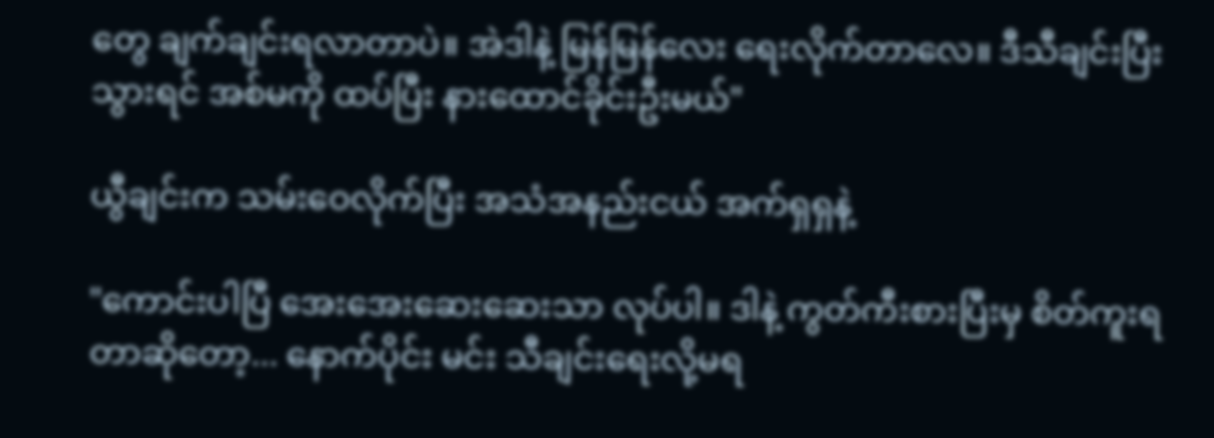တွေ ချက်ချင်းရလာတာပဲ။ အဲဒါနဲ့ မြန်မြန်လေး ရေးလိုက်တာလေ။ ဒီသီချင်းပြီးသွားရင် အစ်မကို ထပ်ပြီး နားထောင်ခိုင်းဦးမယ်"

ယွီချင်းက သမ်းဝေလိုက်ပြီး အသံအနည်းငယ် အက်ရှရှနဲ့

"ကောင်းပါပြီ အေးအေးဆေးဆေးသာ လုပ်ပါ။ ဒါနဲ့ ကွတ်ကီးစားပြီးမှ စိတ်ကူးရတာဆိုတော့... နောက်ပိုင်း မင်း သီချင်းရေးလို့မရ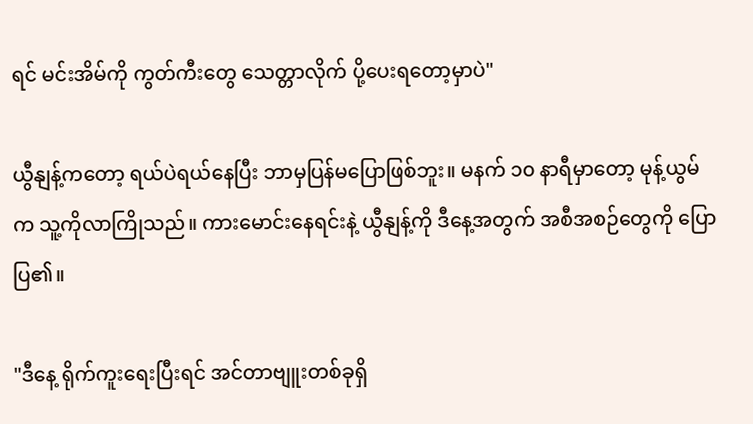ရင် မင်းအိမ်ကို ကွတ်ကီးတွေ သေတ္တာလိုက် ပို့ပေးရတော့မှာပဲ"

ယွီနျန့်ကတော့ ရယ်ပဲရယ်နေပြီး ဘာမှပြန်မပြောဖြစ်ဘူး။ မနက် ၁၀ နာရီမှာတော့ မုန့်ယွမ်က သူ့ကိုလာကြိုသည်။ ကားမောင်းနေရင်းနဲ့ ယွီနျန့်ကို ဒီနေ့အတွက် အစီအစဉ်တွေကို ပြောပြ၏။

"ဒီနေ့ ရိုက်ကူးရေးပြီးရင် အင်တာဗျူးတစ်ခုရှိ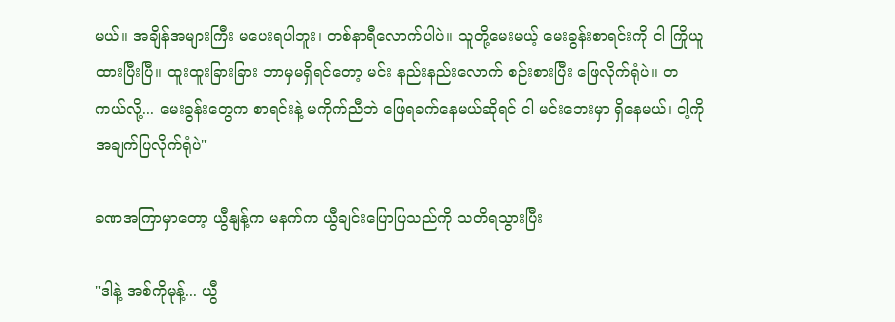မယ်။ အချိန်အများကြီး မပေးရပါဘူး၊ တစ်နာရီလောက်ပါပဲ။ သူတို့မေးမယ့် မေးခွန်းစာရင်းကို ငါ ကြိုယူထားပြီးပြီ။ ထူးထူးခြားခြား ဘာမှမရှိရင်တော့ မင်း နည်းနည်းလောက် စဉ်းစားပြီး ဖြေလိုက်ရုံပဲ။ တကယ်လို့... မေးခွန်းတွေက စာရင်းနဲ့ မကိုက်ညီဘဲ ဖြေရခက်နေမယ်ဆိုရင် ငါ မင်းဘေးမှာ ရှိနေမယ်၊ ငါ့ကို အချက်ပြလိုက်ရုံပဲ"

ခဏအကြာမှာတော့ ယွီနျန့်က မနက်က ယွီချင်းပြောပြသည်ကို သတိရသွားပြီး

"ဒါနဲ့ အစ်ကိုမုန့်... ယွီ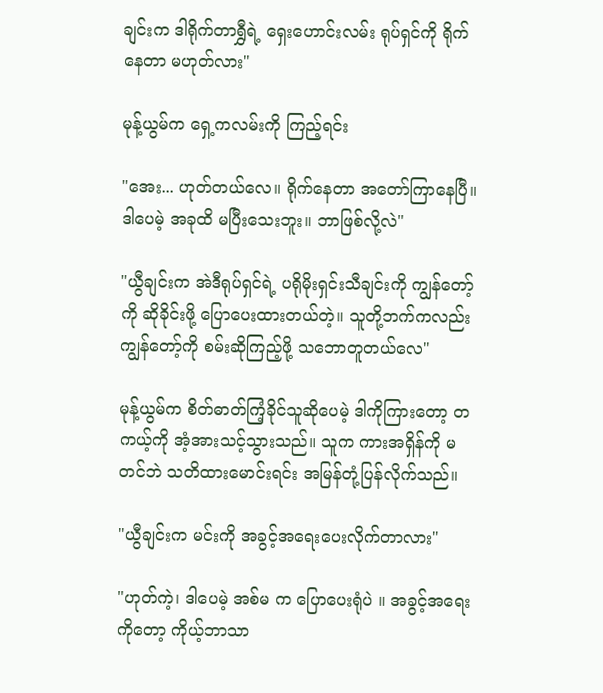ချင်းက ဒါရိုက်တာရွှီရဲ့ ရှေးဟောင်းလမ်း ရုပ်ရှင်ကို ရိုက်နေတာ မဟုတ်လား"

မုန့်ယွမ်က ရှေ့ကလမ်းကို ကြည့်ရင်း

"အေး... ဟုတ်တယ်လေ။ ရိုက်နေတာ အတော်ကြာနေပြီ။ ဒါပေမဲ့ အခုထိ မပြီးသေးဘူး။ ဘာဖြစ်လို့လဲ"

"ယွီချင်းက အဲဒီရုပ်ရှင်ရဲ့ ပရိုမိုးရှင်းသီချင်းကို ကျွန်တော့်ကို ဆိုခိုင်းဖို့ ပြောပေးထားတယ်တဲ့။ သူတို့ဘက်ကလည်း ကျွန်တော့်ကို စမ်းဆိုကြည့်ဖို့ သဘောတူတယ်လေ"

မုန့်ယွမ်က စိတ်ဓာတ်ကြံ့ခိုင်သူဆိုပေမဲ့ ဒါကိုကြားတော့ တကယ့်ကို အံ့အားသင့်သွားသည်။ သူက ကားအရှိန်ကို မတင်ဘဲ သတိထားမောင်းရင်း အမြန်တုံ့ပြန်လိုက်သည်။

"ယွီချင်းက မင်းကို အခွင့်အရေးပေးလိုက်တာလား"

"ဟုတ်ကဲ့၊ ဒါပေမဲ့ အစ်မ က ပြောပေးရုံပဲ ။ အခွင့်အရေးကိုတော့ ကိုယ့်ဘာသာ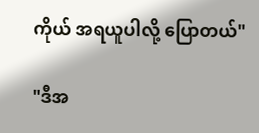ကိုယ် အရယူပါလို့ ပြောတယ်"

"ဒီအ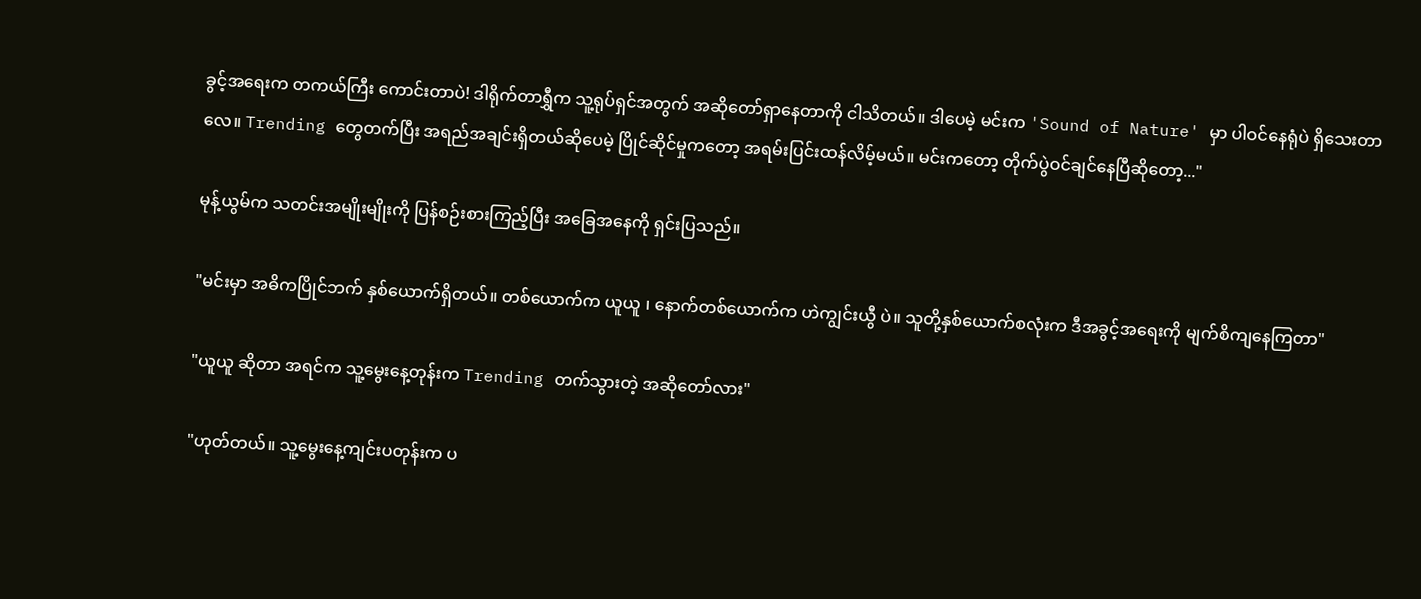ခွင့်အရေးက တကယ်ကြီး ကောင်းတာပဲ! ဒါရိုက်တာရွှီက သူ့ရုပ်ရှင်အတွက် အဆိုတော်ရှာနေတာကို ငါသိတယ်။ ဒါပေမဲ့ မင်းက 'Sound of Nature' မှာ ပါဝင်နေရုံပဲ ရှိသေးတာလေ။ Trending တွေတက်ပြီး အရည်အချင်းရှိတယ်ဆိုပေမဲ့ ပြိုင်ဆိုင်မှုကတော့ အရမ်းပြင်းထန်လိမ့်မယ်။ မင်းကတော့ တိုက်ပွဲဝင်ချင်နေပြီဆိုတော့..."

မုန့်ယွမ်က သတင်းအမျိုးမျိုးကို ပြန်စဉ်းစားကြည့်ပြီး အခြေအနေကို ရှင်းပြသည်။

"မင်းမှာ အဓိကပြိုင်ဘက် နှစ်ယောက်ရှိတယ်။ တစ်ယောက်က ယူယူ ၊ နောက်တစ်ယောက်က ဟဲကျွင်းယွီ ပဲ။ သူတို့နှစ်ယောက်စလုံးက ဒီအခွင့်အရေးကို မျက်စိကျနေကြတာ"

"ယူယူ ဆိုတာ အရင်က သူ့မွေးနေ့တုန်းက Trending တက်သွားတဲ့ အဆိုတော်လား"

"ဟုတ်တယ်။ သူ့မွေးနေ့ကျင်းပတုန်းက ပ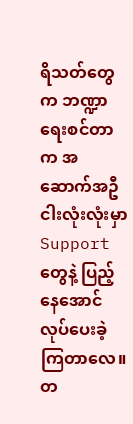ရိသတ်တွေက ဘဏ္ဍာရေးစင်တာက အဆောက်အဦ ငါးလုံးလုံးမှာ Support တွေနဲ့ ပြည့်နေအောင် လုပ်ပေးခဲ့ကြတာလေ။ တ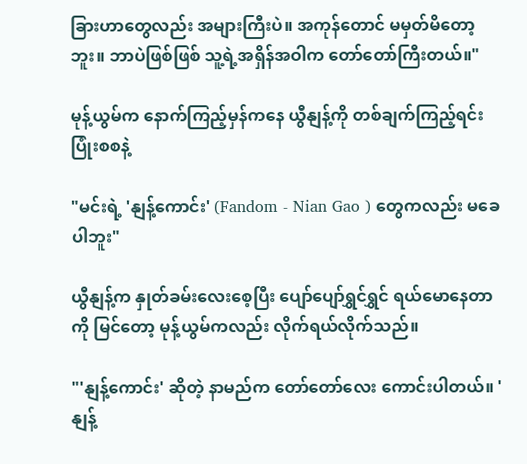ခြားဟာတွေလည်း အများကြီးပဲ။ အကုန်တောင် မမှတ်မိတော့ဘူး။ ဘာပဲဖြစ်ဖြစ် သူ့ရဲ့အရှိန်အဝါက တော်တော်ကြီးတယ်။"

မုန့်ယွမ်က နောက်ကြည့်မှန်ကနေ ယွီနျန့်ကို တစ်ချက်ကြည့်ရင်း ပြုံးစစနဲ့

"မင်းရဲ့ 'နျန့်ကောင်း' (Fandom - Nian Gao ) တွေကလည်း မခေပါဘူး"

ယွီနျန့်က နှုတ်ခမ်းလေးစေ့ပြီး ပျော်ပျော်ရွှင်ရွှင် ရယ်မောနေတာကို မြင်တော့ မုန့်ယွမ်ကလည်း လိုက်ရယ်လိုက်သည်။

"'နျန့်ကောင်း' ဆိုတဲ့ နာမည်က တော်တော်လေး ကောင်းပါတယ်။ 'နျန့်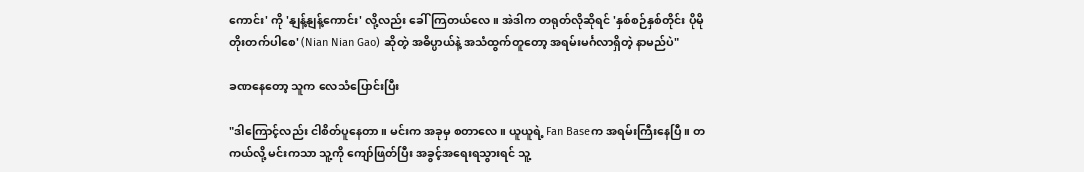ကောင်း' ကို 'နျန့်နျန့်ကောင်း' လို့လည်း ခေါ်ကြတယ်လေ။ အဲဒါက တရုတ်လိုဆိုရင် 'နှစ်စဉ်နှစ်တိုင်း ပိုမိုတိုးတက်ပါစေ' (Nian Nian Gao) ဆိုတဲ့ အဓိပ္ပာယ်နဲ့ အသံထွက်တူတော့ အရမ်းမင်္ဂလာရှိတဲ့ နာမည်ပဲ"

ခဏနေတော့ သူက လေသံပြောင်းပြီး

"ဒါကြောင့်လည်း ငါစိတ်ပူနေတာ။ မင်းက အခုမှ စတာလေ။ ယူယူရဲ့ Fan Baseက အရမ်းကြီးနေပြီ။ တကယ်လို့ မင်းကသာ သူ့ကို ကျော်ဖြတ်ပြီး အခွင့်အရေးရသွားရင် သူ့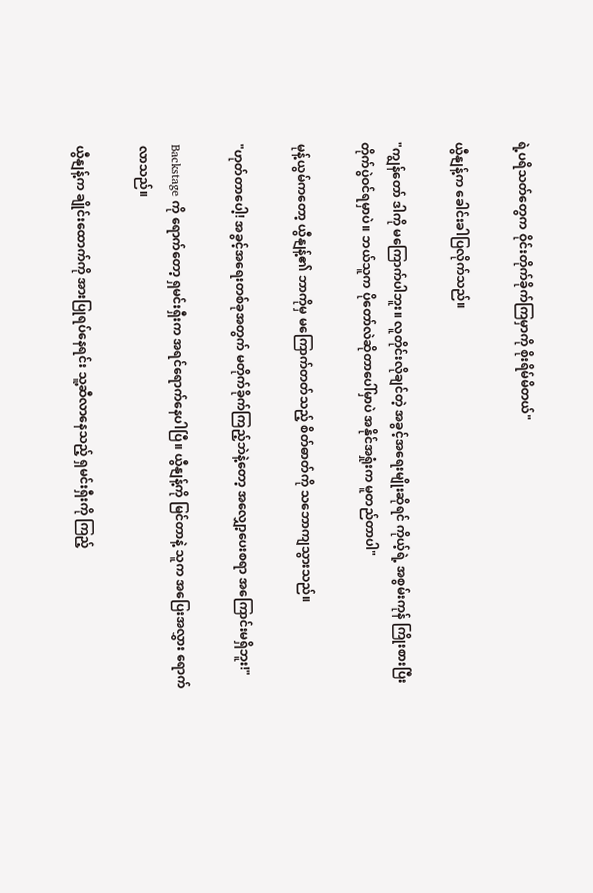ရဲ့ပရိသတ်တွေက ဝိုင်းတိုက်ခိုက်ကြမှာကို စိုးရိမ်မိတယ်"

ယွီနျန့်က ခေါင်းခါပြလိုက်သည်။

"ကျွန်တော် ဒါကို မကြောက်ပါဘူး။ လူတိုင်းလိုချင်တဲ့ အခွင့်အရေးမျိုးဆိုရင် ကိုယ့်ရဲ့ အစွမ်းကုန် ကြိုးစားပြီး တိုက်ပွဲဝင်ရမှာပဲ။ ဘယ်သူက ပိုတော်လဲဆိုတာပေါ်မှာပဲ အနိုင်အရှုံးက မူတည်တာပါ"

မုန့်ယွမ်ကတော့ ယွီနျန့်၏ ဘာကိုမှ မကြောက်တတ်သည့် စိတ်ဓာတ်ကို သဘောကျသွားသည်။

"ဟုတ်တာပေါ့! အခွင့်အရေးတစ်ခုအတွက် မတိုက်ခိုက်ကြည့်ဘဲနဲ့တော့ အလျှော့ပေးစရာ အကြောင်းမရှိဘူး!"

Backstage ကို ရောက်တော့ ရှမင်းရှီးက အရင်ရောက်နေပါပြီ။ ယွီနျန့်ကို မြင်တာနဲ့ သူက အပြေးအလွှား ရောက်လာသည်။

ယွီနျန့်က ချိုင်းထောက်ကို အားပြုရပ်နေရင်း သူ့ဆီလာနေသည့် ရှမင်းရှီးကို ကြည့်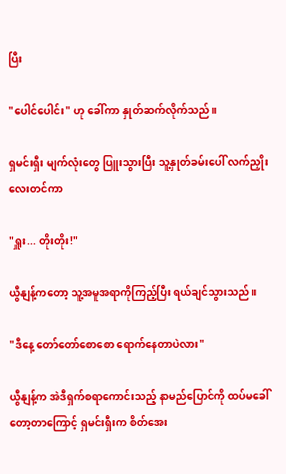ပြီး

"ပေါင်ပေါင်း" ဟု ခေါ်ကာ နှုတ်ဆက်လိုက်သည်။

ရှမင်းရှီး မျက်လုံးတွေ ပြူးသွားပြီး သူ့နှုတ်ခမ်းပေါ် လက်ညှိုးလေးတင်ကာ

"ရှူး... တိုးတိုး!"

ယွီနျန့်ကတော့ သူ့အမူအရာကိုကြည့်ပြီး ရယ်ချင်သွားသည်။

"ဒီနေ့ တော်တော်စောစော ရောက်နေတာပဲလား"

ယွီနျန့်က အဲဒီရှက်စရာကောင်းသည့် နာမည်ပြောင်ကို ထပ်မခေါ်တော့တာကြောင့် ရှမင်းရှီးက စိတ်အေး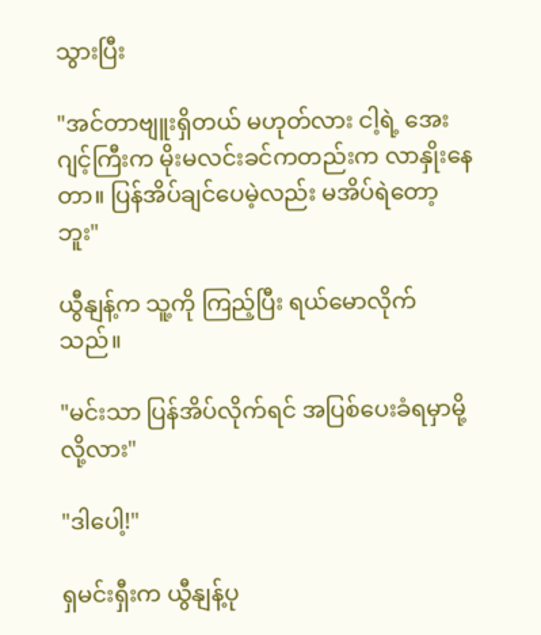သွားပြီး

"အင်တာဗျူးရှိတယ် မဟုတ်လား ငါ့ရဲ့ အေးဂျင့်ကြီးက မိုးမလင်းခင်ကတည်းက လာနှိုးနေတာ။ ပြန်အိပ်ချင်ပေမဲ့လည်း မအိပ်ရဲတော့ဘူး"

ယွီနျန့်က သူ့ကို ကြည့်ပြီး ရယ်မောလိုက်သည်။

"မင်းသာ ပြန်အိပ်လိုက်ရင် အပြစ်ပေးခံရမှာမို့လို့လား"

"ဒါပေါ့!"

ရှမင်းရှီးက ယွီနျန့်ပု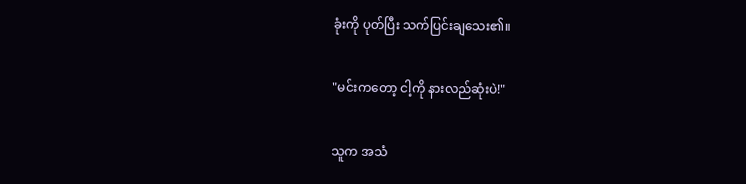ခုံးကို ပုတ်ပြီး သက်ပြင်းချသေး၏။

"မင်းကတော့ ငါ့ကို နားလည်ဆုံးပဲ!"

သူက အသံ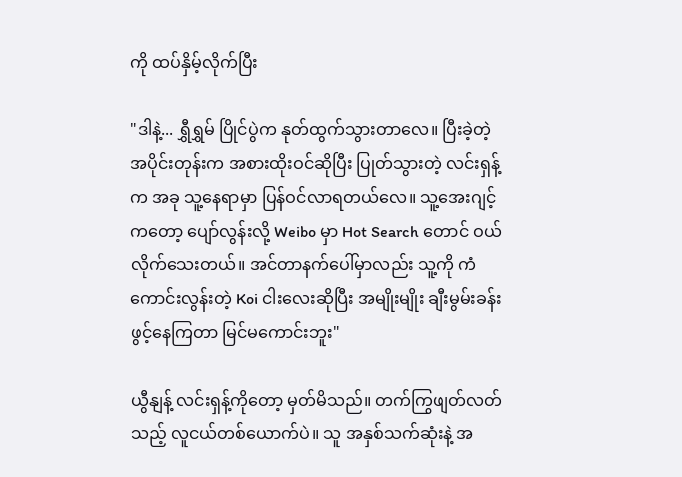ကို ထပ်နှိမ့်လိုက်ပြီး

"ဒါနဲ့... ရွှီရွှမ် ပြိုင်ပွဲက နုတ်ထွက်သွားတာလေ။ ပြီးခဲ့တဲ့ အပိုင်းတုန်းက အစားထိုးဝင်ဆိုပြီး ပြုတ်သွားတဲ့ လင်းရှန့် က အခု သူ့နေရာမှာ ပြန်ဝင်လာရတယ်လေ။ သူ့အေးဂျင့်ကတော့ ပျော်လွန်းလို့ Weibo မှာ Hot Search တောင် ဝယ်လိုက်သေးတယ်။ အင်တာနက်ပေါ်မှာလည်း သူ့ကို ကံကောင်းလွန်းတဲ့ Koi ငါးလေးဆိုပြီး အမျိုးမျိုး ချီးမွမ်းခန်းဖွင့်နေကြတာ မြင်မကောင်းဘူး"

ယွီနျန့် လင်းရှန့်ကိုတော့ မှတ်မိသည်။ တက်ကြွဖျတ်လတ်သည့် လူငယ်တစ်ယောက်ပဲ။ သူ အနှစ်သက်ဆုံးနဲ့ အ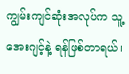ကျွမ်းကျင်ဆုံးအလုပ်က သူ့အေးဂျင့်နဲ့ ရန်ဖြစ်တာရယ်၊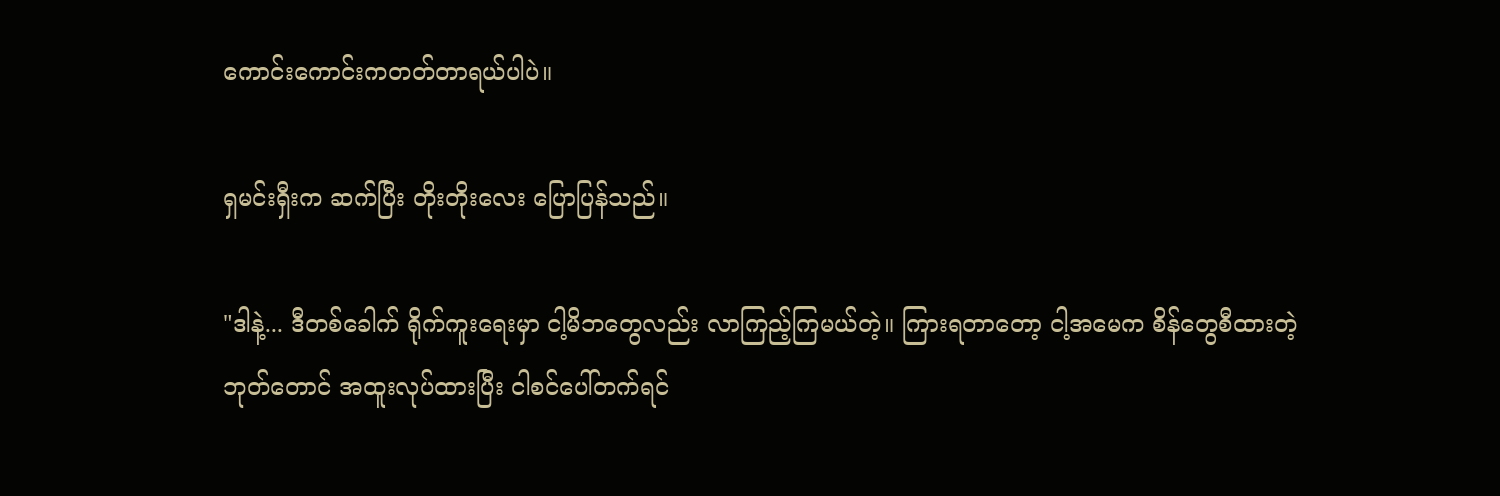ကောင်းကောင်းကတတ်တာရယ်ပါပဲ။

ရှမင်းရှီးက ဆက်ပြီး တိုးတိုးလေး ပြောပြန်သည်။

"ဒါနဲ့... ဒီတစ်ခေါက် ရိုက်ကူးရေးမှာ ငါ့မိဘတွေလည်း လာကြည့်ကြမယ်တဲ့။ ကြားရတာတော့ ငါ့အမေက စိန်တွေစီထားတဲ့ ဘုတ်တောင် အထူးလုပ်ထားပြီး ငါစင်ပေါ်တက်ရင်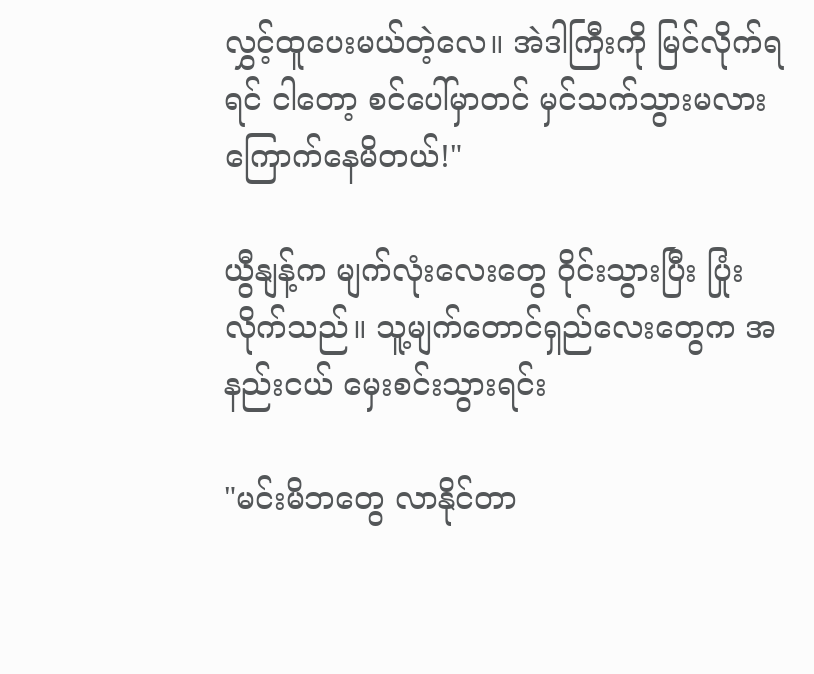လွှင့်ထူပေးမယ်တဲ့လေ။ အဲဒါကြီးကို မြင်လိုက်ရရင် ငါတော့ စင်ပေါ်မှာတင် မှင်သက်သွားမလား ကြောက်နေမိတယ်!"

ယွီနျန့်က မျက်လုံးလေးတွေ ဝိုင်းသွားပြီး ပြုံးလိုက်သည်။ သူ့မျက်တောင်ရှည်လေးတွေက အနည်းငယ် မှေးစင်းသွားရင်း

"မင်းမိဘတွေ လာနိုင်တာ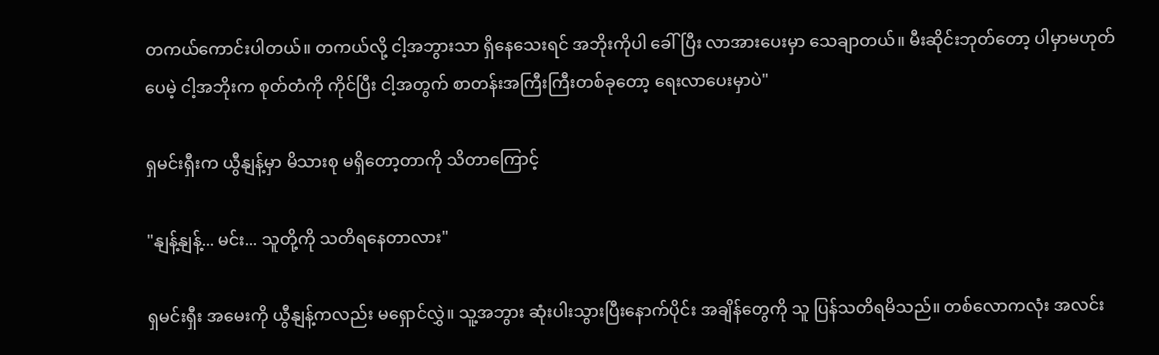တကယ်ကောင်းပါတယ်။ တကယ်လို့ ငါ့အဘွားသာ ရှိနေသေးရင် အဘိုးကိုပါ ခေါ်ပြီး လာအားပေးမှာ သေချာတယ်။ မီးဆိုင်းဘုတ်တော့ ပါမှာမဟုတ်ပေမဲ့ ငါ့အဘိုးက စုတ်တံကို ကိုင်ပြီး ငါ့အတွက် စာတန်းအကြီးကြီးတစ်ခုတော့ ရေးလာပေးမှာပဲ"

ရှမင်းရှီးက ယွီနျန့်မှာ မိသားစု မရှိတော့တာကို သိတာကြောင့်

"နျန့်နျန့်... မင်း... သူတို့ကို သတိရနေတာလား"

ရှမင်းရှီး အမေးကို ယွီနျန့်ကလည်း မရှောင်လွှဲ။ သူ့အဘွား ဆုံးပါးသွားပြီးနောက်ပိုင်း အချိန်တွေကို သူ ပြန်သတိရမိသည်။ တစ်လောကလုံး အလင်း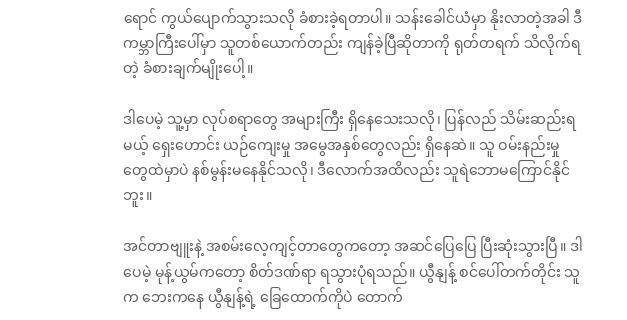ရောင် ကွယ်ပျောက်သွားသလို ခံစားခဲ့ရတာပါ။ သန်းခေါင်ယံမှာ နိုးလာတဲ့အခါ ဒီကမ္ဘာကြီးပေါ်မှာ သူတစ်ယောက်တည်း ကျန်ခဲ့ပြီဆိုတာကို ရုတ်တရက် သိလိုက်ရတဲ့ ခံစားချက်မျိုးပေါ့။

ဒါပေမဲ့ သူ့မှာ လုပ်စရာတွေ အများကြီး ရှိနေသေးသလို၊ ပြန်လည် သိမ်းဆည်းရမယ့် ရှေးဟောင်း ယဉ်ကျေးမှု အမွေအနှစ်တွေလည်း ရှိနေဆဲ။ သူ ဝမ်းနည်းမှုတွေထဲမှာပဲ နစ်မွန်းမနေနိုင်သလို၊ ဒီလောက်အထိလည်း သူရဲဘောမကြောင်နိုင်ဘူး။

အင်တာဗျူးနဲ့ အစမ်းလေ့ကျင့်တာတွေကတော့ အဆင်ပြေပြေ ပြီးဆုံးသွားပြီ။ ဒါပေမဲ့ မုန့်ယွမ်ကတော့ စိတ်ဒဏ်ရာ ရသွားပုံရသည်။ ယွီနျန့် စင်ပေါ်တက်တိုင်း သူက ဘေးကနေ ယွီနျန့်ရဲ့ ခြေထောက်ကိုပဲ တောက်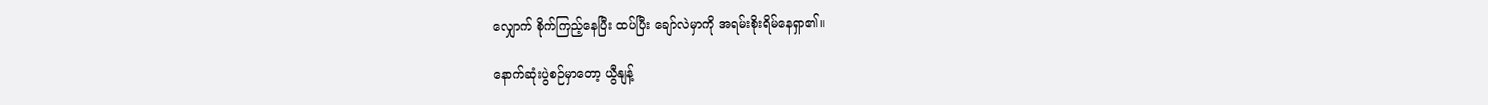လျှောက် စိုက်ကြည့်နေပြီး ထပ်ပြီး ချော်လဲမှာကို အရမ်းစိုးရိမ်နေရှာ၏။

နောက်ဆုံးပွဲစဉ်မှာတော့ ယွီနျန့်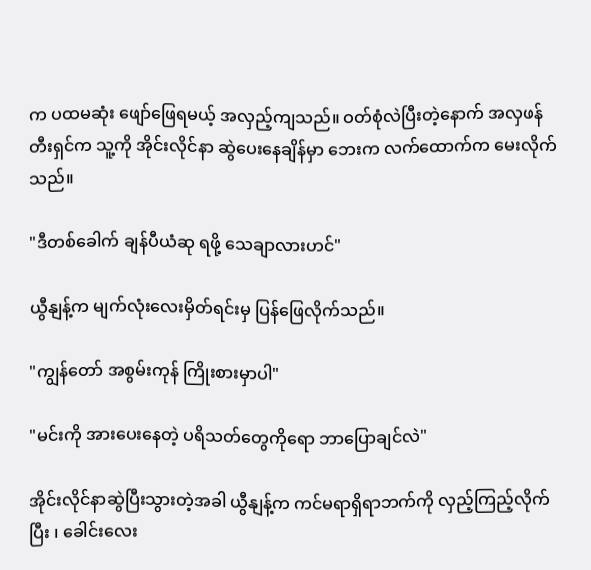က ပထမဆုံး ဖျော်ဖြေရမယ့် အလှည့်ကျသည်။ ဝတ်စုံလဲပြီးတဲ့နောက် အလှဖန်တီးရှင်က သူ့ကို အိုင်းလိုင်နာ ဆွဲပေးနေချိန်မှာ ဘေးက လက်ထောက်က မေးလိုက်သည်။

"ဒီတစ်ခေါက် ချန်ပီယံဆု ရဖို့ သေချာလားဟင်"

ယွီနျန့်က မျက်လုံးလေးမှိတ်ရင်းမှ ပြန်ဖြေလိုက်သည်။

"ကျွန်တော် အစွမ်းကုန် ကြိုးစားမှာပါ"

"မင်းကို အားပေးနေတဲ့ ပရိသတ်တွေကိုရော ဘာပြောချင်လဲ"

အိုင်းလိုင်နာဆွဲပြီးသွားတဲ့အခါ ယွီနျန့်က ကင်မရာရှိရာဘက်ကို လှည့်ကြည့်လိုက်ပြီး ၊ ခေါင်းလေး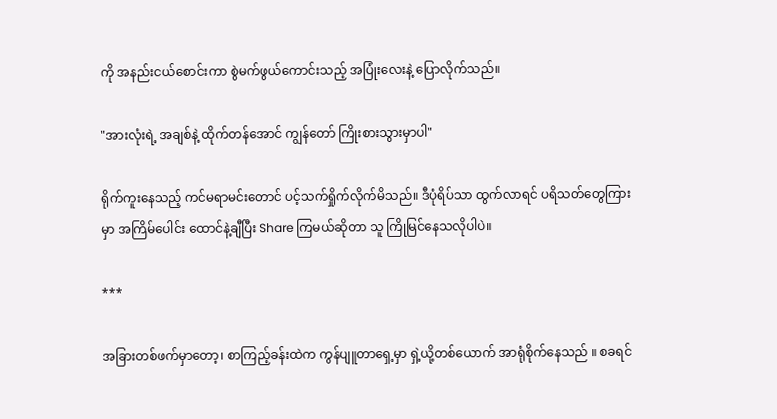ကို အနည်းငယ်စောင်းကာ စွဲမက်ဖွယ်ကောင်းသည့် အပြုံးလေးနဲ့ ပြောလိုက်သည်။

"အားလုံးရဲ့ အချစ်နဲ့ ထိုက်တန်အောင် ကျွန်တော် ကြိုးစားသွားမှာပါ"

ရိုက်ကူးနေသည့် ကင်မရာမင်း‌တောင် ပင့်သက်ရှိုက်လိုက်မိသည်။ ဒီပုံရိပ်သာ ထွက်လာရင် ပရိသတ်တွေကြားမှာ အကြိမ်ပေါင်း ထောင်နဲ့ချီပြီး Share ကြမယ်ဆိုတာ သူ ကြိုမြင်နေသလိုပါပဲ။

***

အခြားတစ်ဖက်မှာတော့၊ စာကြည့်ခန်းထဲက ကွန်ပျူတာရှေ့မှာ ရှဲ့ယို့တစ်ယောက် အာရုံစိုက်နေသည် ။ စခရင်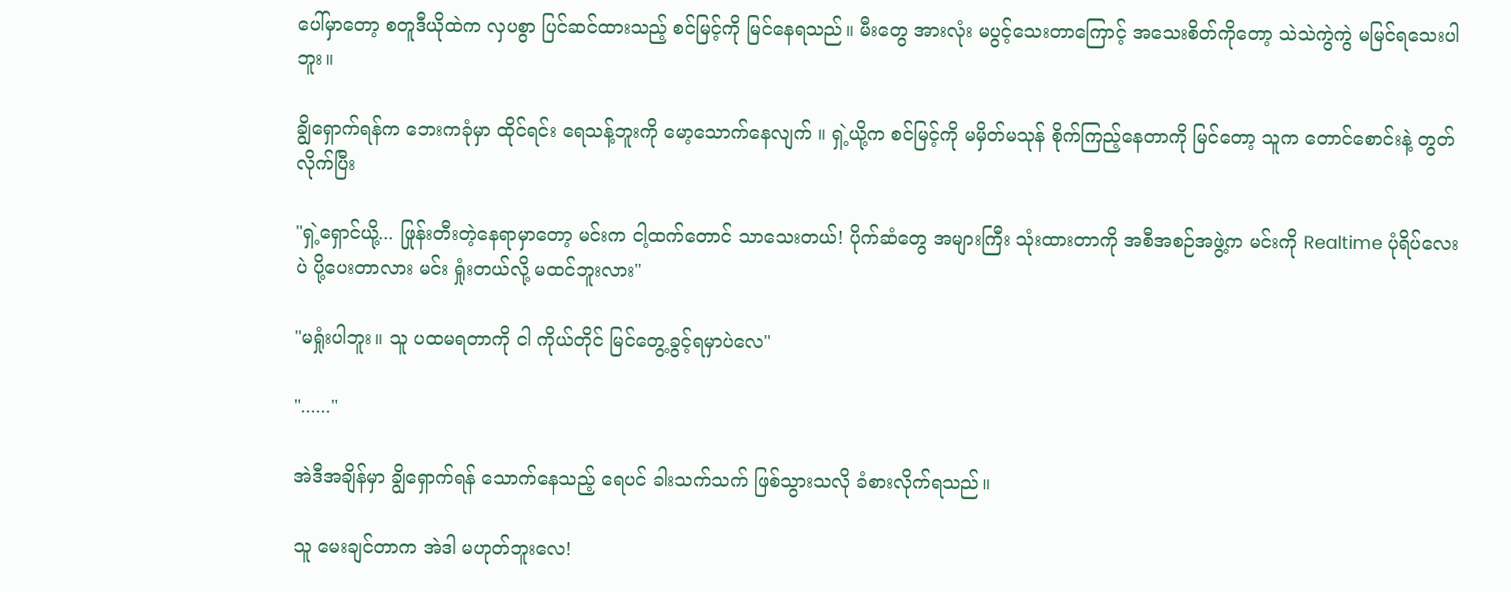ပေါ်မှာတော့ စတူဒီယိုထဲက လှပစွာ ပြင်ဆင်ထားသည့် စင်မြင့်ကို မြင်နေရသည်။ မီးတွေ အားလုံး မပွင့်သေးတာကြောင့် အသေးစိတ်ကိုတော့ သဲသဲကွဲကွဲ မမြင်ရသေးပါဘူး။

ချွိရှောက်ရန်က ဘေးကခုံမှာ ထိုင်ရင်း ရေသန့်ဘူးကို မော့သောက်နေလျက် ။ ရှဲ့ယို့က စင်မြင့်ကို မမှိတ်မသုန် စိုက်ကြည့်နေတာကို မြင်တော့ သူက တောင်စောင်းနဲ့ တွတ်လိုက်ပြီး

"ရှဲ့ရှောင်ယို့... ဖြုန်းတီးတဲ့နေရာမှာတော့ မင်းက ငါ့ထက်တောင် သာသေးတယ်! ပိုက်ဆံတွေ အများကြီး သုံးထားတာကို အစီအစဉ်အဖွဲ့က မင်းကို Realtime ပုံရိပ်လေးပဲ ပို့ပေးတာလား မင်း ရှုံးတယ်လို့ မထင်ဘူးလား"

"မရှုံးပါဘူး။ သူ ပထမရတာကို ငါ ကိုယ်တိုင် မြင်တွေ့ခွင့်ရမှာပဲလေ"

"......"

အဲဒီအချိန်မှာ ချွိရှောက်ရန် သောက်နေသည့် ရေပင် ခါးသက်သက် ဖြစ်သွားသလို ခံစားလိုက်ရသည်။

သူ မေးချင်တာက အဲဒါ မဟုတ်ဘူးလေ!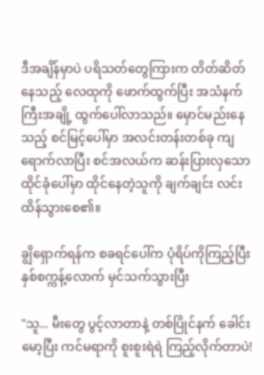ဒီအချိန်မှာပဲ ပရိသတ်တွေကြားက တိတ်ဆိတ်နေသည့် လေထုကို ဖောက်ထွက်ပြီး အသံနက်ကြီးအချို့ ထွက်ပေါ်လာသည်။ မှောင်မည်းနေသည့် စင်မြင့်ပေါ်မှာ အလင်းတန်းတစ်ခု ကျရောက်လာပြီး စင်အလယ်က ဆန်းပြားလှသော ထိုင်ခုံပေါ်မှာ ထိုင်နေတဲ့သူကို ချက်ချင်း လင်းထိန်သွားစေ၏။

ချွိရှောက်ရန်က စခရင်ပေါ်က ပုံရိပ်ကိုကြည့်ပြီး နှစ်စက္ကန့်လောက် မှင်သက်သွားပြီး

"သူ... မီးတွေ ပွင့်လာတာနဲ့ တစ်ပြိုင်နက် ခေါင်းမော့ပြီး ကင်မရာကို စူးစူးရဲရဲ ကြည့်လိုက်တာပဲ!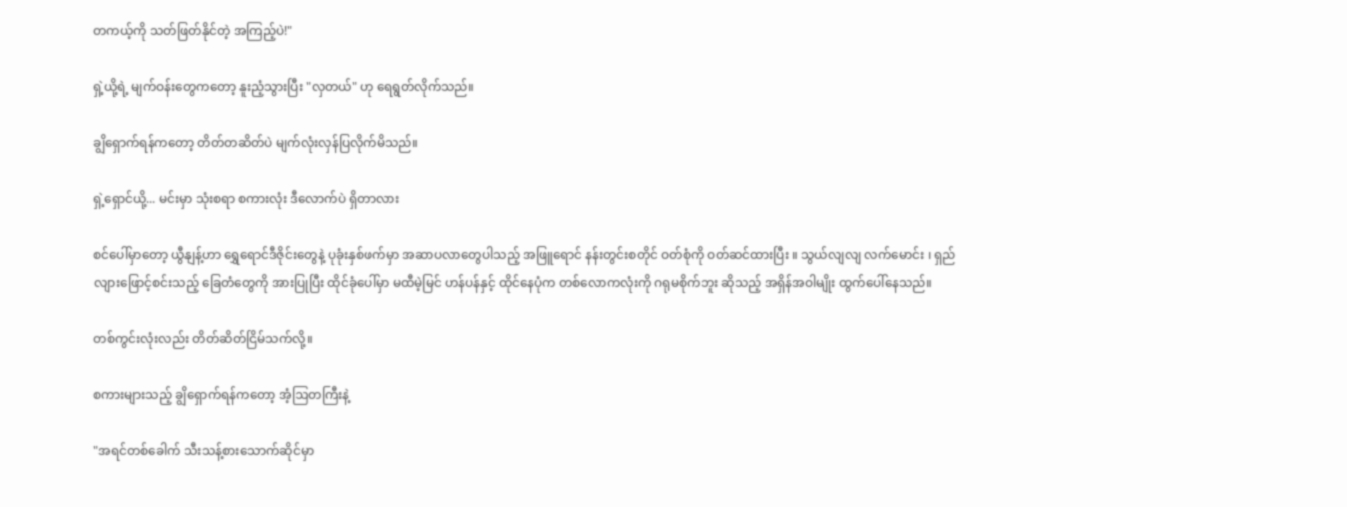တကယ့်ကို သတ်ဖြတ်နိုင်တဲ့ အကြည့်ပဲ!"

ရှဲ့ယို့ရဲ့ မျက်ဝန်းတွေကတော့ နူးညံ့သွားပြီး "လှတယ်" ဟု ရေရွတ်လိုက်သည်။

ချွိရှောက်ရန်ကတော့ တိတ်တဆိတ်ပဲ မျက်လုံးလှန်ပြလိုက်မိသည်။

ရှဲ့ရှောင်ယို့... မင်းမှာ သုံးစရာ စကားလုံး ဒီလောက်ပဲ ရှိတာလား

စင်ပေါ်မှာတော့ ယွီနျန့်ဟာ ရွှေရောင်ဒီဇိုင်းတွေနဲ့ ပုခုံးနှစ်ဖက်မှာ အဆာပလာတွေပါသည့် အဖြူရောင် နန်းတွင်းစတိုင် ဝတ်စုံကို ဝတ်ဆင်ထားပြီး ။ သွယ်လျလျ လက်မောင်း ၊ ရှည်လျားဖြောင့်စင်းသည့် ခြေတံတွေကို အားပြုပြီး ထိုင်ခုံပေါ်မှာ မထီမဲ့မြင် ဟန်ပန်နှင့် ထိုင်နေပုံက တစ်လောကလုံးကို ဂရုမစိုက်ဘူး ဆိုသည့် အရှိန်အဝါမျိုး ထွက်ပေါ်နေသည်။

တစ်ကွင်းလုံးလည်း တိတ်ဆိတ်ငြိမ်သက်လို့။

စကားများသည့် ချွိရှောက်ရန်ကတော့ အံ့ဩတကြီးနဲ့

"အရင်တစ်ခေါက် သီးသန့်စားသောက်ဆိုင်မှာ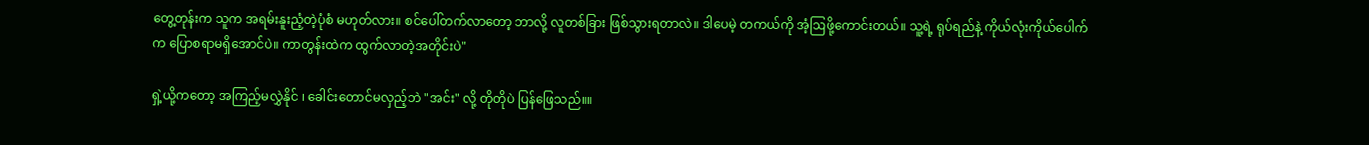တွေ့တုန်းက သူက အရမ်းနူးညံ့တဲ့ပုံစံ မဟုတ်လား။ စင်ပေါ်တက်လာတော့ ဘာလို့ လူတစ်ခြား ဖြစ်သွားရတာလဲ။ ဒါပေမဲ့ တကယ်ကို အံ့ဩဖို့ကောင်းတယ်။ သူ့ရဲ့ ရုပ်ရည်နဲ့ ကိုယ်လုံးကိုယ်ပေါက်က ပြောစရာမရှိအောင်ပဲ။ ကာတွန်းထဲက ထွက်လာတဲ့အတိုင်းပဲ"

ရှဲ့ယို့ကတော့ အကြည့်မလွှဲနိုင် ၊ ခေါင်းတောင်မလှည့်ဘဲ "အင်း" လို့ တိုတိုပဲ ပြန်ဖြေသည်။။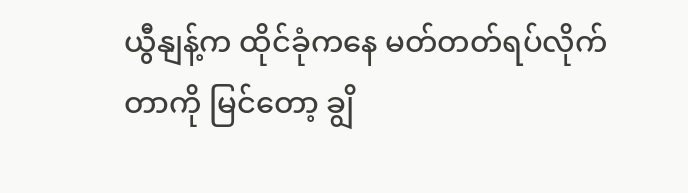ယွီနျန့်က ထိုင်ခုံကနေ မတ်တတ်ရပ်လိုက်တာကို မြင်တော့ ချွိ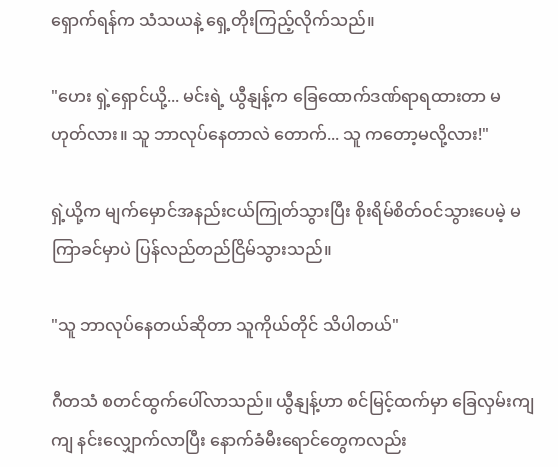ရှောက်ရန်က သံသယနဲ့ ရှေ့တိုးကြည့်လိုက်သည်။

"ဟေး ရှဲ့ရှောင်ယို့... မင်းရဲ့ ယွီနျန့်က ခြေထောက်ဒဏ်ရာရထားတာ မဟုတ်လား။ သူ ဘာလုပ်နေတာလဲ တောက်... သူ ကတော့မလို့လား!"

ရှဲ့ယို့က မျက်မှောင်အနည်းငယ်ကြုတ်သွားပြီး စိုးရိမ်စိတ်ဝင်သွားပေမဲ့ မကြာခင်မှာပဲ ပြန်လည်တည်ငြိမ်သွားသည်။

"သူ ဘာလုပ်နေတယ်ဆိုတာ သူကိုယ်တိုင် သိပါတယ်"

ဂီတသံ စတင်ထွက်ပေါ်လာသည်။ ယွီနျန့်ဟာ စင်မြင့်ထက်မှာ ခြေလှမ်းကျကျ နင်းလျှောက်လာပြီး နောက်ခံမီးရောင်တွေကလည်း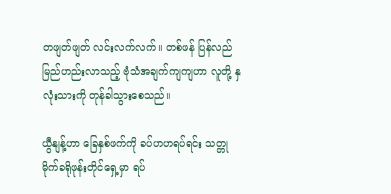တဖျတ်ဖျတ် လင်းလက်လက်။ တစ်ဖန် ပြန်လည်မြည်ဟည်းလာသည့် ဗုံသံအချက်ကျကျဟာ လူတို့ နှလုံးသားကို တုန်ခါသွားစေသည်။

ယွီနျန့်ဟာ ခြေနှစ်ဖက်ကို ခပ်ဟဟရပ်ရင်း သတ္တုမိုက်ခရိုဖုန်းတိုင်ရှေ့မှာ ရပ်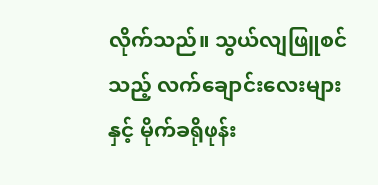လိုက်သည်။ သွယ်လျဖြူစင်သည့် လက်ချောင်းလေးများနှင့် မိုက်ခရိုဖုန်း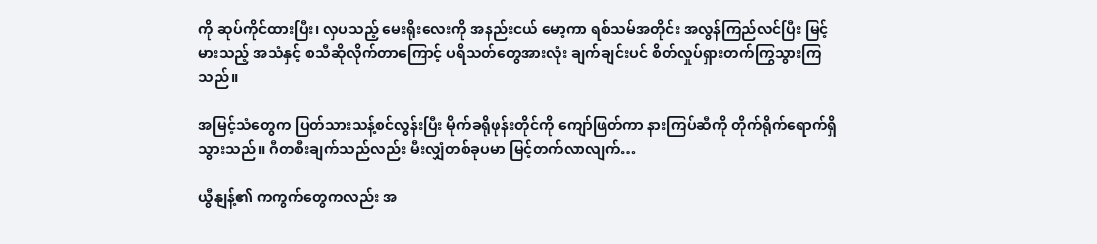ကို ဆုပ်ကိုင်ထားပြီး၊ လှပသည့် မေးရိုးလေးကို အနည်းငယ် မော့ကာ ရစ်သမ်အတိုင်း အလွန်ကြည်လင်ပြီး မြင့်မားသည့် အသံနှင့် စသီဆိုလိုက်တာကြောင့် ပရိသတ်တွေအားလုံး ချက်ချင်းပင် စိတ်လှုပ်ရှားတက်ကြွသွားကြသည်။

အမြင့်သံတွေက ပြတ်သားသန့်စင်လွန်းပြီး မိုက်ခရိုဖုန်းတိုင်ကို ကျော်ဖြတ်ကာ နားကြပ်ဆီကို တိုက်ရိုက်ရောက်ရှိသွားသည်။ ဂီတစီးချက်သည်လည်း မီးလျှံတစ်ခုပမာ မြင့်တက်လာလျက်…

ယွီနျန့်၏ ကကွက်တွေကလည်း အ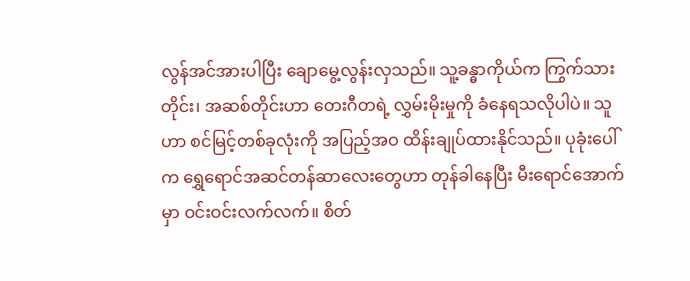လွန်အင်အားပါပြီး ချောမွေ့လွန်းလှသည်။ သူ့ခန္ဓာကိုယ်က ကြွက်သားတိုင်း၊ အဆစ်တိုင်းဟာ တေးဂီတရဲ့ လွှမ်းမိုးမှုကို ခံနေရသလိုပါပဲ။ သူဟာ စင်မြင့်တစ်ခုလုံးကို အပြည့်အဝ ထိန်းချုပ်ထားနိုင်သည်။ ပုခုံးပေါ်က ရွှေရောင်အဆင်တန်ဆာလေးတွေဟာ တုန်ခါနေပြီး မီးရောင်အောက်မှာ ဝင်းဝင်းလက်လက်။ စိတ်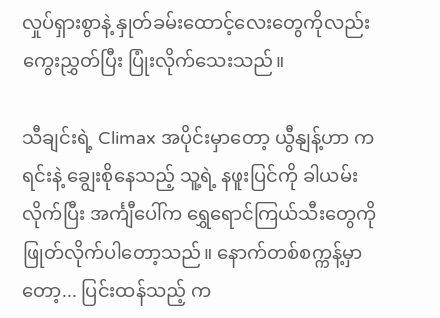လှုပ်ရှားစွာနဲ့ နှုတ်ခမ်းထောင့်လေးတွေကိုလည်း ကွေးညွှတ်ပြီး ပြုံးလိုက်သေးသည်။

သီချင်းရဲ့ Climax အပိုင်းမှာတော့ ယွီနျန့်ဟာ ကရင်းနဲ့ ချွေးစိုနေသည့် သူ့ရဲ့ နဖူးပြင်ကို ခါယမ်းလိုက်ပြီး အင်္ကျီပေါ်က ရွှေရောင်ကြယ်သီးတွေကို ဖြုတ်လိုက်ပါတော့သည်။ နောက်တစ်စက္ကန့်မှာတော့... ပြင်းထန်သည့် က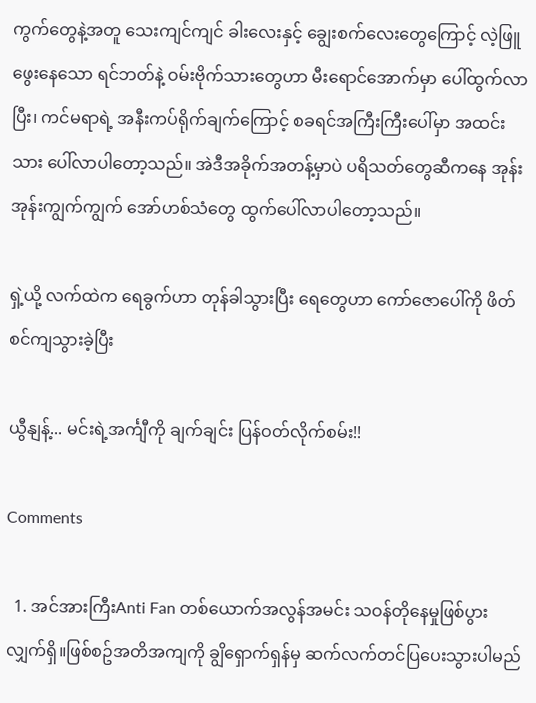ကွက်တွေနဲ့အတူ သေးကျင်ကျင် ခါးလေးနှင့် ချွေးစက်လေးတွေကြောင့် လဲ့ဖြူဖွေးနေသော ရင်ဘတ်နဲ့ ဝမ်းဗိုက်သားတွေဟာ မီးရောင်အောက်မှာ ပေါ်ထွက်လာပြီး၊ ကင်မရာရဲ့ အနီးကပ်ရိုက်ချက်ကြောင့် စခရင်အကြီးကြီးပေါ်မှာ အထင်းသား ပေါ်လာပါတော့သည်။ အဲဒီအခိုက်အတန့်မှာပဲ ပရိသတ်တွေဆီကနေ အုန်းအုန်းကျွက်ကျွက် အော်ဟစ်သံတွေ ထွက်ပေါ်လာပါတော့သည်။

ရှဲ့ယို့ လက်ထဲက ရေခွက်ဟာ တုန်ခါသွားပြီး ရေတွေဟာ ကော်ဇောပေါ်ကို ဖိတ်စင်ကျသွားခဲ့ပြီး

ယွီနျန့်... မင်းရဲ့အင်္ကျီကို ချက်ချင်း ပြန်ဝတ်လိုက်စမ်း!!

Comments

  1. အင်အားကြီးAnti Fan တစ်ယောက်အလွန်အမင်း သဝန်တိုနေမှုဖြစ်ပွားလျှက်ရှိ။ဖြစ်စဥ်အတိအကျကို ချွိရှောက်ရှန်မှ ဆက်လက်တင်ပြပေးသွားပါမည်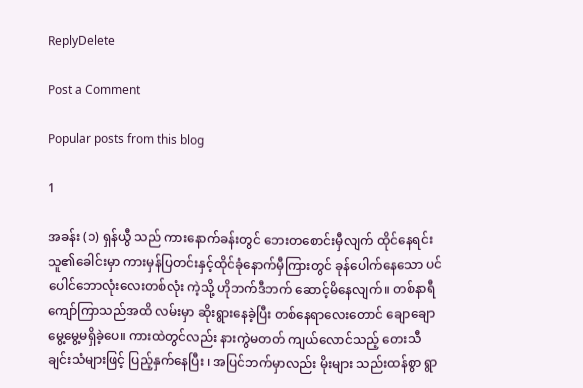ReplyDelete

Post a Comment

Popular posts from this blog

1

အခန်း (၁) ရှန်ယွီ သည် ကားနောက်ခန်းတွင် ဘေးတစောင်းမှီလျက် ထိုင်နေရင်း သူ၏ခေါင်းမှာ ကားမှန်ပြတင်းနှင့်ထိုင်ခုံနောက်မှီကြားတွင် ခုန်ပေါက်နေသော ပင်ပေါင်ဘောလုံးလေးတစ်လုံး ကဲ့သို့ ဟိုဘက်ဒီဘက် ဆောင့်မိနေလျက်။ တစ်နာရီကျော်ကြာသည်အထိ လမ်းမှာ ဆိုးရွားနေခဲ့ပြီး တစ်နေရာလေးတောင် ချောချောမွေ့မွေ့မရှိခဲ့ပေ။ ကားထဲတွင်လည်း နားကွဲမတတ် ကျယ်လောင်သည့် တေးသီချင်းသံများဖြင့် ပြည့်နှက်နေပြီး ၊ အပြင်ဘက်မှာလည်း မိုးများ သည်းထန်စွာ ရွာ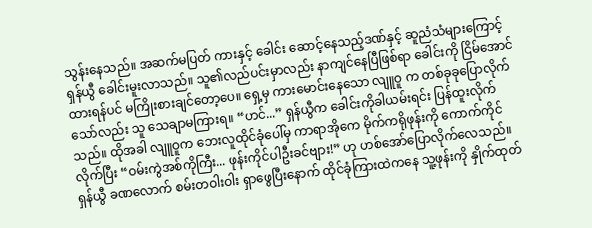သွန်းနေသည်။ အဆက်မပြတ် ကားနှင့် ခေါင်း ဆောင့်နေသည့်ဒဏ်နှင့် ဆူညံသံများကြောင့် ရှန်ယွီ ခေါင်းမူးလာသည်။ သူ၏လည်ပင်းမှာလည်း နာကျင်နေပြီဖြစ်ရာ ခေါင်းကို ငြိမ်အောင်ထားရန်ပင် မကြိုးစားချင်တော့ပေ။ ရှေ့မှ ကားမောင်းနေသော လျူဝူ က တစ်ခုခုပြောလိုက်သော်လည်း သူ သေချာမကြားရ။ “ဟင်...” ရှန်ယွီက ခေါင်းကိုခါယမ်းရင်း ပြန်ထူးလိုက်သည်။ ထိုအခါ လျူဝူက ဘေးလူထိုင်ခုံပေါ်မှ ကာရာအိုကေ မိုက်ကရိုဖုန်းကို ကောက်ကိုင်လိုက်ပြီး “ဝမ်းကွဲအစ်ကိုကြီး... ဖုန်းကိုင်ပါဦးခင်ဗျား!” ဟု ဟစ်အော်ပြောလိုက်လေသည်။ ရှန်ယွီ ခဏလောက် စမ်းတဝါးဝါး ရှာဖွေပြီးနောက် ထိုင်ခုံကြားထဲကနေ သူ့ဖုန်းကို နှိုက်ထုတ်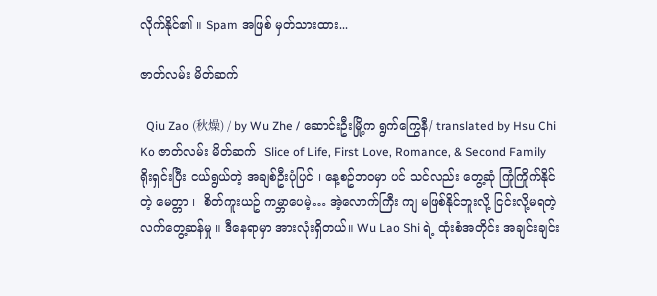လိုက်နိုင်၏ ။ Spam အဖြစ် မှတ်သားထား...

ဇာတ်လမ်း မိတ်ဆက်

  Qiu Zao (秋燥) / by Wu Zhe / ဆောင်းဦးမြို့က ရွက်ကြွေနီ/ translated by Hsu Chi Ko ဇာတ်လမ်း မိတ်ဆက်  Slice of Life, First Love, Romance, & Second Family ရိုးရှင်းပြီး ငယ်ရွယ်တဲ့ အချစ်ဦးပုံပြင် ၊ နေ့စဥ်ဘဝမှာ ပင် သင်လည်း တွေ့ဆုံ ကြုံကြိုက်နိုင်တဲ့ မေတ္တာ ၊  စိတ်ကူးယဥ် ကမ္ဘာပေမဲ့… အဲ့လောက်ကြီး ကျ မဖြစ်နိုင်ဘူးလို့ ငြင်းလို့မရတဲ့ လက်တွေ့ဆန်မှု ။ ဒီနေရာမှာ အားလုံးရှိတယ်။ Wu Lao Shi ရဲ့ ထုံးစံအတိုင်း အချင်းချင်း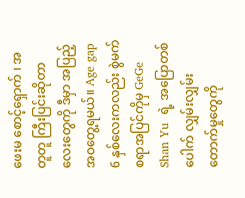ဖေးမ စောင့်‌ရှောက် ၊ အတူတူ ကြီးပြင်းဆိုတာလေးတွေကို ဒီမှာ အပြည့်အဝတွေ့ရမယ်။ Age gap 6 နှစ်လေးကလည်း စွဲမက်စရာအပြင်ကိုမှ GeGe Shan Yu  ရဲ့ အပြောတစ်ပေါက် လျှမ်းလျှမ်းတောက်မှုတွေကို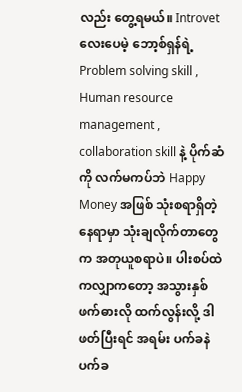လည်း တွေ့ရမယ်။ Introvet လေးပေမဲ့ ဘော့စ်ရှန်ရဲ့ Problem solving skill , Human resource management , collaboration skill နဲ့ ပိုက်ဆံကို လက်မကပ်ဘဲ Happy Money အဖြစ် သုံးစရာရှိတဲ့ နေရာမှာ သုံးချလိုက်တာတွေက အတုယူစရာပဲ။ ပါးစပ်ထဲကလျှာကတော့ အသွားနှစ်ဖက်ဓားလို ထက်လွန်းလို့ ဒါဖတ်ပြီးရင် အရမ်း ပက်ခနဲ ပက်ခ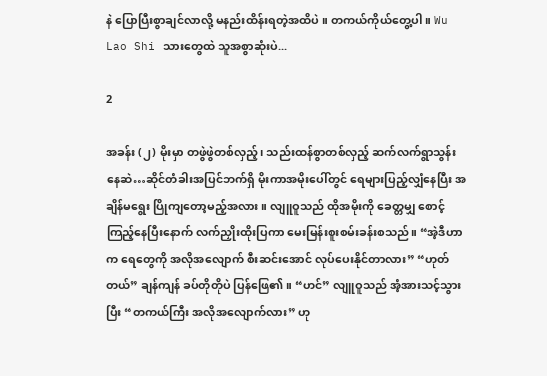နဲ ပြောပြီးစွာချင်လာလို့ မနည်းထိန်းရတဲ့အထိပဲ ။ တကယ်ကိုယ်တွေ့ပါ။ Wu Lao Shi သားတွေထဲ သူအစွာဆုံးပဲ...

2

အခန်း (၂) မိုးမှာ တဖွဲဖွဲတစ်လှည့်၊ သည်းထန်စွာတစ်လှည့် ဆက်လက်ရွာသွန်းနေဆဲ…ဆိုင်တံခါးအပြင်ဘက်ရှိ မိုးကာအမိုးပေါ်တွင် ရေများပြည့်လျှံနေပြီး အချိန်မရွေး ပြိုကျတော့မည့်အလား ။ လျူဝူသည် ထိုအမိုးကို ခေတ္တမျှ စောင့်ကြည့်နေပြီးနောက် လက်ညှိုးထိုးပြကာ မေးမြန်းစူးစမ်းခန်းစသည်။ “အဲ့ဒီဟာက ရေတွေကို အလိုအလျောက် စီးဆင်းအောင် လုပ်ပေးနိုင်တာလား” “ဟုတ်တယ်” ချန်ကျန် ခပ်တိုတိုပဲ ပြန်ဖြေ၏။ “ဟင်” လျူဝူသည် အံ့အားသင့်သွားပြီး “တကယ်ကြီး အလိုအလျောက်လား” ဟု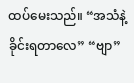ထပ်မေးသည်။ “အသံနဲ့ ခိုင်းရတာလေ” “ဗျာ”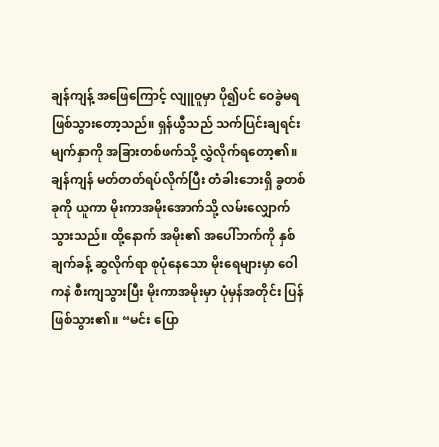ချန်ကျန့် အဖြေကြောင့် လျူဝူမှာ ပို၍ပင် ဝေခွဲမရဖြစ်သွားတော့သည်။ ရှန်ယွီသည် သက်ပြင်းချရင်း မျက်နှာကို အခြားတစ်ဖက်သို့ လွှဲလိုက်ရ‌တော့၏။ ချန်ကျန် မတ်တတ်ရပ်လိုက်ပြီး တံခါးဘေးရှိ ခွတစ်ခုကို ယူကာ မိုးကာအမိုးအောက်သို့ လမ်းလျှောက်သွားသည်။ ထို့နောက် အမိုး၏ အပေါ်ဘက်ကို နှစ်ချက်ခန့် ဆွလိုက်ရာ စုပုံနေသော မိုးရေများမှာ ဝေါကနဲ စီးကျသွားပြီး မိုးကာအမိုးမှာ ပုံမှန်အတိုင်း ပြန်ဖြစ်သွား၏။ “မင်း ပြော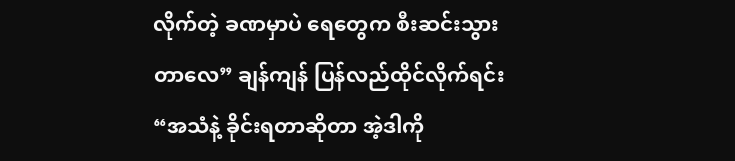လိုက်တဲ့ ခဏမှာပဲ ရေတွေက စီးဆင်းသွားတာလေ” ချန်ကျန် ပြန်လည်ထိုင်လိုက်ရင်း “အသံနဲ့ ခိုင်းရတာဆိုတာ အဲ့ဒါကို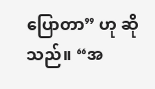ပြောတာ” ဟု ဆိုသည်။ “အ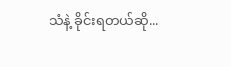သံနဲ့ ခိုင်းရတယ်ဆို...